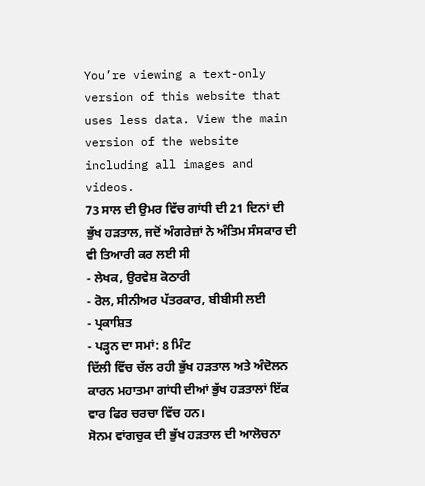You’re viewing a text-only version of this website that uses less data. View the main version of the website including all images and videos.
73 ਸਾਲ ਦੀ ਉਮਰ ਵਿੱਚ ਗਾਂਧੀ ਦੀ 21 ਦਿਨਾਂ ਦੀ ਭੁੱਖ ਹੜਤਾਲ, ਜਦੋਂ ਅੰਗਰੇਜ਼ਾਂ ਨੇ ਅੰਤਿਮ ਸੰਸਕਾਰ ਦੀ ਵੀ ਤਿਆਰੀ ਕਰ ਲਈ ਸੀ
- ਲੇਖਕ, ਉਰਵੇਸ਼ ਕੋਠਾਰੀ
- ਰੋਲ, ਸੀਨੀਅਰ ਪੱਤਰਕਾਰ, ਬੀਬੀਸੀ ਲਈ
- ਪ੍ਰਕਾਸ਼ਿਤ
- ਪੜ੍ਹਨ ਦਾ ਸਮਾਂ: 8 ਮਿੰਟ
ਦਿੱਲੀ ਵਿੱਚ ਚੱਲ ਰਹੀ ਭੁੱਖ ਹੜਤਾਲ ਅਤੇ ਅੰਦੋਲਨ ਕਾਰਨ ਮਹਾਤਮਾ ਗਾਂਧੀ ਦੀਆਂ ਭੁੱਖ ਹੜਤਾਲਾਂ ਇੱਕ ਵਾਰ ਫਿਰ ਚਰਚਾ ਵਿੱਚ ਹਨ।
ਸੋਨਮ ਵਾਂਗਚੁਕ ਦੀ ਭੁੱਖ ਹੜਤਾਲ ਦੀ ਆਲੋਚਨਾ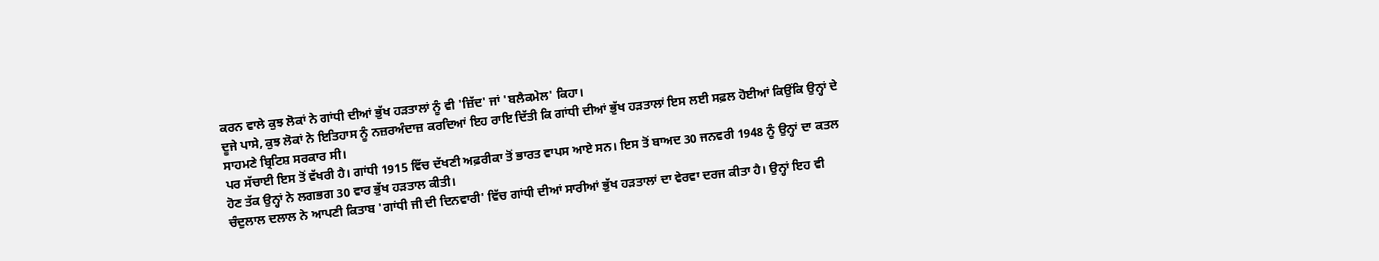ਕਰਨ ਵਾਲੇ ਕੁਝ ਲੋਕਾਂ ਨੇ ਗਾਂਧੀ ਦੀਆਂ ਭੁੱਖ ਹੜਤਾਲਾਂ ਨੂੰ ਵੀ 'ਜ਼ਿੱਦ' ਜਾਂ 'ਬਲੈਕਮੇਲ' ਕਿਹਾ।
ਦੂਜੇ ਪਾਸੇ, ਕੁਝ ਲੋਕਾਂ ਨੇ ਇਤਿਹਾਸ ਨੂੰ ਨਜ਼ਰਅੰਦਾਜ਼ ਕਰਦਿਆਂ ਇਹ ਰਾਇ ਦਿੱਤੀ ਕਿ ਗਾਂਧੀ ਦੀਆਂ ਭੁੱਖ ਹੜਤਾਲਾਂ ਇਸ ਲਈ ਸਫ਼ਲ ਹੋਈਆਂ ਕਿਉਂਕਿ ਉਨ੍ਹਾਂ ਦੇ ਸਾਹਮਣੇ ਬ੍ਰਿਟਿਸ਼ ਸਰਕਾਰ ਸੀ।
ਪਰ ਸੱਚਾਈ ਇਸ ਤੋਂ ਵੱਖਰੀ ਹੈ। ਗਾਂਧੀ 1915 ਵਿੱਚ ਦੱਖਣੀ ਅਫ਼ਰੀਕਾ ਤੋਂ ਭਾਰਤ ਵਾਪਸ ਆਏ ਸਨ। ਇਸ ਤੋਂ ਬਾਅਦ 30 ਜਨਵਰੀ 1948 ਨੂੰ ਉਨ੍ਹਾਂ ਦਾ ਕਤਲ ਹੋਣ ਤੱਕ ਉਨ੍ਹਾਂ ਨੇ ਲਗਭਗ 30 ਵਾਰ ਭੁੱਖ ਹੜਤਾਲ ਕੀਤੀ।
ਚੰਦੁਲਾਲ ਦਲਾਲ ਨੇ ਆਪਣੀ ਕਿਤਾਬ 'ਗਾਂਧੀ ਜੀ ਦੀ ਦਿਨਵਾਰੀ' ਵਿੱਚ ਗਾਂਧੀ ਦੀਆਂ ਸਾਰੀਆਂ ਭੁੱਖ ਹੜਤਾਲਾਂ ਦਾ ਵੇਰਵਾ ਦਰਜ ਕੀਤਾ ਹੈ। ਉਨ੍ਹਾਂ ਇਹ ਵੀ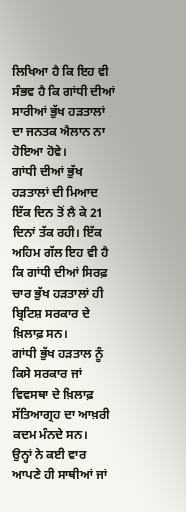ਲਿਖਿਆ ਹੈ ਕਿ ਇਹ ਵੀ ਸੰਭਵ ਹੈ ਕਿ ਗਾਂਧੀ ਦੀਆਂ ਸਾਰੀਆਂ ਭੁੱਖ ਹੜਤਾਲਾਂ ਦਾ ਜਨਤਕ ਐਲਾਨ ਨਾ ਹੋਇਆ ਹੋਵੇ।
ਗਾਂਧੀ ਦੀਆਂ ਭੁੱਖ ਹੜਤਾਲਾਂ ਦੀ ਮਿਆਦ ਇੱਕ ਦਿਨ ਤੋਂ ਲੈ ਕੇ 21 ਦਿਨਾਂ ਤੱਕ ਰਹੀ। ਇੱਕ ਅਹਿਮ ਗੱਲ ਇਹ ਵੀ ਹੈ ਕਿ ਗਾਂਧੀ ਦੀਆਂ ਸਿਰਫ਼ ਚਾਰ ਭੁੱਖ ਹੜਤਾਲਾਂ ਹੀ ਬ੍ਰਿਟਿਸ਼ ਸਰਕਾਰ ਦੇ ਖ਼ਿਲਾਫ਼ ਸਨ।
ਗਾਂਧੀ ਭੁੱਖ ਹੜਤਾਲ ਨੂੰ ਕਿਸੇ ਸਰਕਾਰ ਜਾਂ ਵਿਵਸਥਾ ਦੇ ਖ਼ਿਲਾਫ਼ ਸੱਤਿਆਗ੍ਰਹ ਦਾ ਆਖ਼ਰੀ ਕਦਮ ਮੰਨਦੇ ਸਨ।
ਉਨ੍ਹਾਂ ਨੇ ਕਈ ਵਾਰ ਆਪਣੇ ਹੀ ਸਾਥੀਆਂ ਜਾਂ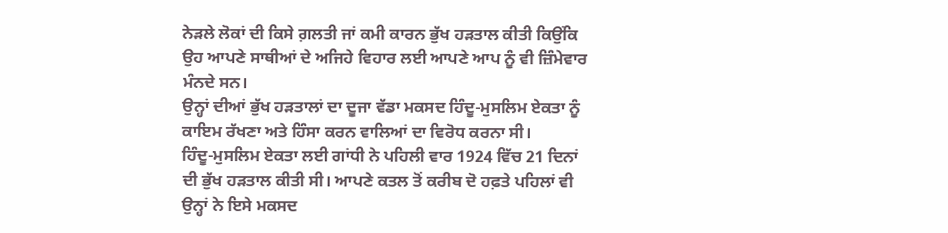ਨੇੜਲੇ ਲੋਕਾਂ ਦੀ ਕਿਸੇ ਗ਼ਲਤੀ ਜਾਂ ਕਮੀ ਕਾਰਨ ਭੁੱਖ ਹੜਤਾਲ ਕੀਤੀ ਕਿਉਂਕਿ ਉਹ ਆਪਣੇ ਸਾਥੀਆਂ ਦੇ ਅਜਿਹੇ ਵਿਹਾਰ ਲਈ ਆਪਣੇ ਆਪ ਨੂੰ ਵੀ ਜ਼ਿੰਮੇਵਾਰ ਮੰਨਦੇ ਸਨ।
ਉਨ੍ਹਾਂ ਦੀਆਂ ਭੁੱਖ ਹੜਤਾਲਾਂ ਦਾ ਦੂਜਾ ਵੱਡਾ ਮਕਸਦ ਹਿੰਦੂ-ਮੁਸਲਿਮ ਏਕਤਾ ਨੂੰ ਕਾਇਮ ਰੱਖਣਾ ਅਤੇ ਹਿੰਸਾ ਕਰਨ ਵਾਲਿਆਂ ਦਾ ਵਿਰੋਧ ਕਰਨਾ ਸੀ।
ਹਿੰਦੂ-ਮੁਸਲਿਮ ਏਕਤਾ ਲਈ ਗਾਂਧੀ ਨੇ ਪਹਿਲੀ ਵਾਰ 1924 ਵਿੱਚ 21 ਦਿਨਾਂ ਦੀ ਭੁੱਖ ਹੜਤਾਲ ਕੀਤੀ ਸੀ। ਆਪਣੇ ਕਤਲ ਤੋਂ ਕਰੀਬ ਦੋ ਹਫ਼ਤੇ ਪਹਿਲਾਂ ਵੀ ਉਨ੍ਹਾਂ ਨੇ ਇਸੇ ਮਕਸਦ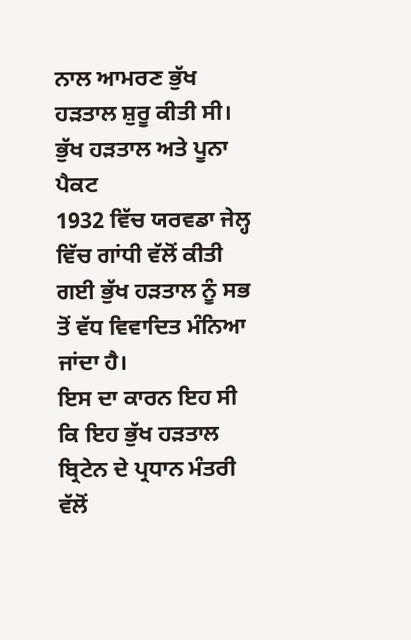ਨਾਲ ਆਮਰਣ ਭੁੱਖ ਹੜਤਾਲ ਸ਼ੁਰੂ ਕੀਤੀ ਸੀ।
ਭੁੱਖ ਹੜਤਾਲ ਅਤੇ ਪੂਨਾ ਪੈਕਟ
1932 ਵਿੱਚ ਯਰਵਡਾ ਜੇਲ੍ਹ ਵਿੱਚ ਗਾਂਧੀ ਵੱਲੋਂ ਕੀਤੀ ਗਈ ਭੁੱਖ ਹੜਤਾਲ ਨੂੰ ਸਭ ਤੋਂ ਵੱਧ ਵਿਵਾਦਿਤ ਮੰਨਿਆ ਜਾਂਦਾ ਹੈ।
ਇਸ ਦਾ ਕਾਰਨ ਇਹ ਸੀ ਕਿ ਇਹ ਭੁੱਖ ਹੜਤਾਲ ਬ੍ਰਿਟੇਨ ਦੇ ਪ੍ਰਧਾਨ ਮੰਤਰੀ ਵੱਲੋਂ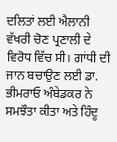ਦਲਿਤਾਂ ਲਈ ਐਲਾਨੀ ਵੱਖਰੀ ਚੋਣ ਪ੍ਰਣਾਲੀ ਦੇ ਵਿਰੋਧ ਵਿੱਚ ਸੀ। ਗਾਂਧੀ ਦੀ ਜਾਨ ਬਚਾਉਣ ਲਈ ਡਾ. ਭੀਮਰਾਓ ਅੰਬੇਡਕਰ ਨੇ ਸਮਝੌਤਾ ਕੀਤਾ ਅਤੇ ਹਿੰਦੂ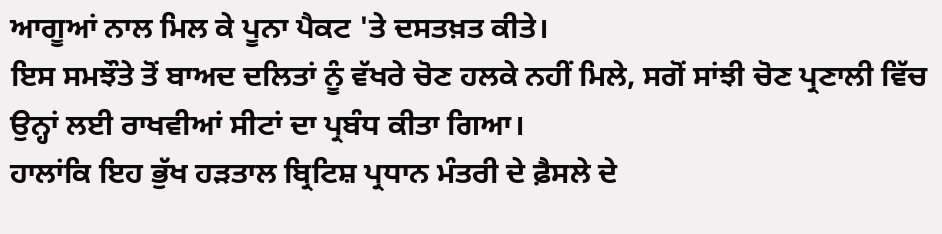ਆਗੂਆਂ ਨਾਲ ਮਿਲ ਕੇ ਪੂਨਾ ਪੈਕਟ 'ਤੇ ਦਸਤਖ਼ਤ ਕੀਤੇ।
ਇਸ ਸਮਝੌਤੇ ਤੋਂ ਬਾਅਦ ਦਲਿਤਾਂ ਨੂੰ ਵੱਖਰੇ ਚੋਣ ਹਲਕੇ ਨਹੀਂ ਮਿਲੇ, ਸਗੋਂ ਸਾਂਝੀ ਚੋਣ ਪ੍ਰਣਾਲੀ ਵਿੱਚ ਉਨ੍ਹਾਂ ਲਈ ਰਾਖਵੀਆਂ ਸੀਟਾਂ ਦਾ ਪ੍ਰਬੰਧ ਕੀਤਾ ਗਿਆ।
ਹਾਲਾਂਕਿ ਇਹ ਭੁੱਖ ਹੜਤਾਲ ਬ੍ਰਿਟਿਸ਼ ਪ੍ਰਧਾਨ ਮੰਤਰੀ ਦੇ ਫ਼ੈਸਲੇ ਦੇ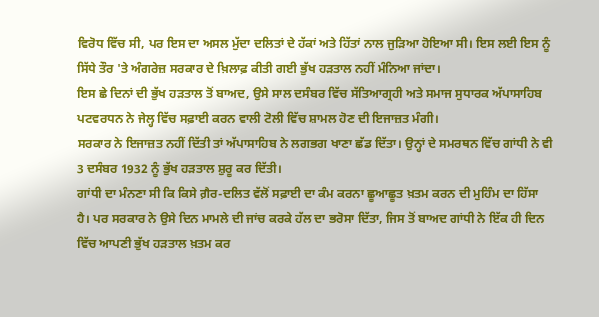ਵਿਰੋਧ ਵਿੱਚ ਸੀ, ਪਰ ਇਸ ਦਾ ਅਸਲ ਮੁੱਦਾ ਦਲਿਤਾਂ ਦੇ ਹੱਕਾਂ ਅਤੇ ਹਿੱਤਾਂ ਨਾਲ ਜੁੜਿਆ ਹੋਇਆ ਸੀ। ਇਸ ਲਈ ਇਸ ਨੂੰ ਸਿੱਧੇ ਤੌਰ 'ਤੇ ਅੰਗਰੇਜ਼ ਸਰਕਾਰ ਦੇ ਖ਼ਿਲਾਫ਼ ਕੀਤੀ ਗਈ ਭੁੱਖ ਹੜਤਾਲ ਨਹੀਂ ਮੰਨਿਆ ਜਾਂਦਾ।
ਇਸ ਛੇ ਦਿਨਾਂ ਦੀ ਭੁੱਖ ਹੜਤਾਲ ਤੋਂ ਬਾਅਦ, ਉਸੇ ਸਾਲ ਦਸੰਬਰ ਵਿੱਚ ਸੱਤਿਆਗ੍ਰਹੀ ਅਤੇ ਸਮਾਜ ਸੁਧਾਰਕ ਅੱਪਾਸਾਹਿਬ ਪਟਵਰਧਨ ਨੇ ਜੇਲ੍ਹ ਵਿੱਚ ਸਫ਼ਾਈ ਕਰਨ ਵਾਲੀ ਟੋਲੀ ਵਿੱਚ ਸ਼ਾਮਲ ਹੋਣ ਦੀ ਇਜਾਜ਼ਤ ਮੰਗੀ।
ਸਰਕਾਰ ਨੇ ਇਜਾਜ਼ਤ ਨਹੀਂ ਦਿੱਤੀ ਤਾਂ ਅੱਪਾਸਾਹਿਬ ਨੇ ਲਗਭਗ ਖਾਣਾ ਛੱਡ ਦਿੱਤਾ। ਉਨ੍ਹਾਂ ਦੇ ਸਮਰਥਨ ਵਿੱਚ ਗਾਂਧੀ ਨੇ ਵੀ 3 ਦਸੰਬਰ 1932 ਨੂੰ ਭੁੱਖ ਹੜਤਾਲ ਸ਼ੁਰੂ ਕਰ ਦਿੱਤੀ।
ਗਾਂਧੀ ਦਾ ਮੰਨਣਾ ਸੀ ਕਿ ਕਿਸੇ ਗ਼ੈਰ-ਦਲਿਤ ਵੱਲੋਂ ਸਫ਼ਾਈ ਦਾ ਕੰਮ ਕਰਨਾ ਛੂਆਛੂਤ ਖ਼ਤਮ ਕਰਨ ਦੀ ਮੁਹਿੰਮ ਦਾ ਹਿੱਸਾ ਹੈ। ਪਰ ਸਰਕਾਰ ਨੇ ਉਸੇ ਦਿਨ ਮਾਮਲੇ ਦੀ ਜਾਂਚ ਕਰਕੇ ਹੱਲ ਦਾ ਭਰੋਸਾ ਦਿੱਤਾ, ਜਿਸ ਤੋਂ ਬਾਅਦ ਗਾਂਧੀ ਨੇ ਇੱਕ ਹੀ ਦਿਨ ਵਿੱਚ ਆਪਣੀ ਭੁੱਖ ਹੜਤਾਲ ਖ਼ਤਮ ਕਰ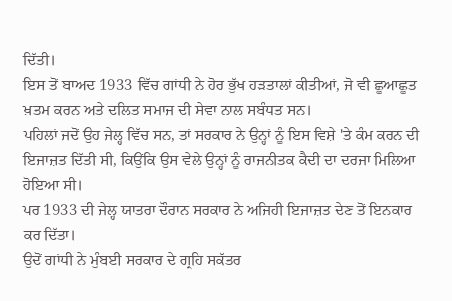ਦਿੱਤੀ।
ਇਸ ਤੋਂ ਬਾਅਦ 1933 ਵਿੱਚ ਗਾਂਧੀ ਨੇ ਹੋਰ ਭੁੱਖ ਹੜਤਾਲਾਂ ਕੀਤੀਆਂ, ਜੋ ਵੀ ਛੂਆਛੂਤ ਖ਼ਤਮ ਕਰਨ ਅਤੇ ਦਲਿਤ ਸਮਾਜ ਦੀ ਸੇਵਾ ਨਾਲ ਸਬੰਧਤ ਸਨ।
ਪਹਿਲਾਂ ਜਦੋਂ ਉਹ ਜੇਲ੍ਹ ਵਿੱਚ ਸਨ, ਤਾਂ ਸਰਕਾਰ ਨੇ ਉਨ੍ਹਾਂ ਨੂੰ ਇਸ ਵਿਸ਼ੇ 'ਤੇ ਕੰਮ ਕਰਨ ਦੀ ਇਜਾਜ਼ਤ ਦਿੱਤੀ ਸੀ, ਕਿਉਂਕਿ ਉਸ ਵੇਲੇ ਉਨ੍ਹਾਂ ਨੂੰ ਰਾਜਨੀਤਕ ਕੈਦੀ ਦਾ ਦਰਜਾ ਮਿਲਿਆ ਹੋਇਆ ਸੀ।
ਪਰ 1933 ਦੀ ਜੇਲ੍ਹ ਯਾਤਰਾ ਦੌਰਾਨ ਸਰਕਾਰ ਨੇ ਅਜਿਹੀ ਇਜਾਜ਼ਤ ਦੇਣ ਤੋਂ ਇਨਕਾਰ ਕਰ ਦਿੱਤਾ।
ਉਦੋਂ ਗਾਂਧੀ ਨੇ ਮੁੰਬਈ ਸਰਕਾਰ ਦੇ ਗ੍ਰਹਿ ਸਕੱਤਰ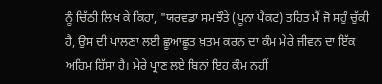ਨੂੰ ਚਿੱਠੀ ਲਿਖ ਕੇ ਕਿਹਾ, "ਯਰਵਡਾ ਸਮਝੌਤੇ (ਪੂਨਾ ਪੈਕਟ) ਤਹਿਤ ਮੈਂ ਜੋ ਸਹੁੰ ਚੁੱਕੀ ਹੈ, ਉਸ ਦੀ ਪਾਲਣਾ ਲਈ ਛੂਆਛੂਤ ਖ਼ਤਮ ਕਰਨ ਦਾ ਕੰਮ ਮੇਰੇ ਜੀਵਨ ਦਾ ਇੱਕ ਅਹਿਮ ਹਿੱਸਾ ਹੈ। ਮੇਰੇ ਪ੍ਰਾਣ ਲਏ ਬਿਨਾਂ ਇਹ ਕੰਮ ਨਹੀਂ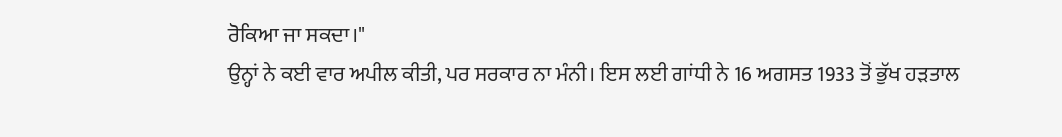ਰੋਕਿਆ ਜਾ ਸਕਦਾ।"
ਉਨ੍ਹਾਂ ਨੇ ਕਈ ਵਾਰ ਅਪੀਲ ਕੀਤੀ, ਪਰ ਸਰਕਾਰ ਨਾ ਮੰਨੀ। ਇਸ ਲਈ ਗਾਂਧੀ ਨੇ 16 ਅਗਸਤ 1933 ਤੋਂ ਭੁੱਖ ਹੜਤਾਲ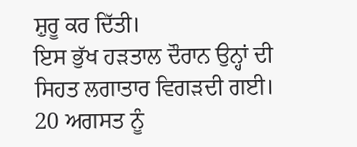ਸ਼ੁਰੂ ਕਰ ਦਿੱਤੀ।
ਇਸ ਭੁੱਖ ਹੜਤਾਲ ਦੌਰਾਨ ਉਨ੍ਹਾਂ ਦੀ ਸਿਹਤ ਲਗਾਤਾਰ ਵਿਗੜਦੀ ਗਈ। 20 ਅਗਸਤ ਨੂੰ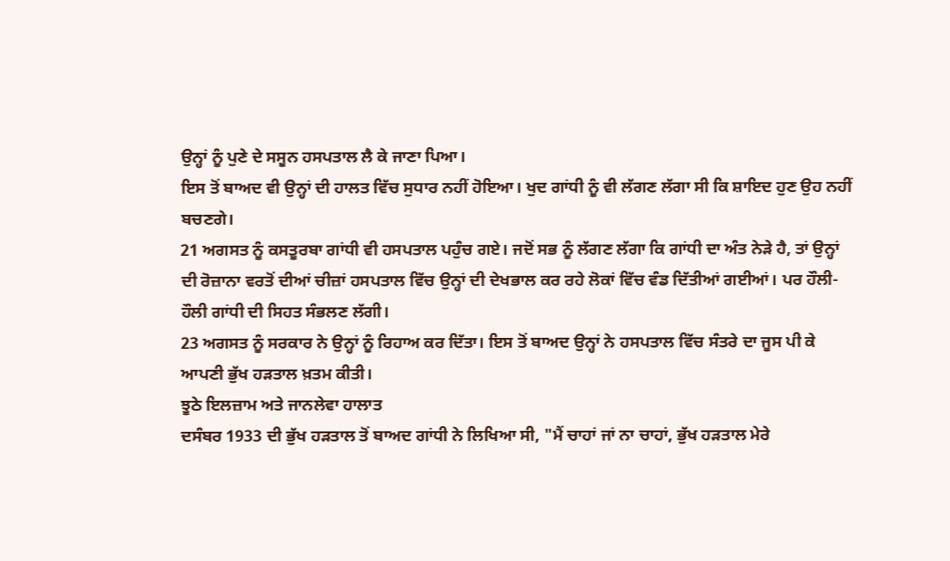ਉਨ੍ਹਾਂ ਨੂੰ ਪੁਣੇ ਦੇ ਸਸੂਨ ਹਸਪਤਾਲ ਲੈ ਕੇ ਜਾਣਾ ਪਿਆ।
ਇਸ ਤੋਂ ਬਾਅਦ ਵੀ ਉਨ੍ਹਾਂ ਦੀ ਹਾਲਤ ਵਿੱਚ ਸੁਧਾਰ ਨਹੀਂ ਹੋਇਆ। ਖੁਦ ਗਾਂਧੀ ਨੂੰ ਵੀ ਲੱਗਣ ਲੱਗਾ ਸੀ ਕਿ ਸ਼ਾਇਦ ਹੁਣ ਉਹ ਨਹੀਂ ਬਚਣਗੇ।
21 ਅਗਸਤ ਨੂੰ ਕਸਤੂਰਬਾ ਗਾਂਧੀ ਵੀ ਹਸਪਤਾਲ ਪਹੁੰਚ ਗਏ। ਜਦੋਂ ਸਭ ਨੂੰ ਲੱਗਣ ਲੱਗਾ ਕਿ ਗਾਂਧੀ ਦਾ ਅੰਤ ਨੇੜੇ ਹੈ, ਤਾਂ ਉਨ੍ਹਾਂ ਦੀ ਰੋਜ਼ਾਨਾ ਵਰਤੋਂ ਦੀਆਂ ਚੀਜ਼ਾਂ ਹਸਪਤਾਲ ਵਿੱਚ ਉਨ੍ਹਾਂ ਦੀ ਦੇਖਭਾਲ ਕਰ ਰਹੇ ਲੋਕਾਂ ਵਿੱਚ ਵੰਡ ਦਿੱਤੀਆਂ ਗਈਆਂ। ਪਰ ਹੌਲੀ-ਹੌਲੀ ਗਾਂਧੀ ਦੀ ਸਿਹਤ ਸੰਭਲਣ ਲੱਗੀ।
23 ਅਗਸਤ ਨੂੰ ਸਰਕਾਰ ਨੇ ਉਨ੍ਹਾਂ ਨੂੰ ਰਿਹਾਅ ਕਰ ਦਿੱਤਾ। ਇਸ ਤੋਂ ਬਾਅਦ ਉਨ੍ਹਾਂ ਨੇ ਹਸਪਤਾਲ ਵਿੱਚ ਸੰਤਰੇ ਦਾ ਜੂਸ ਪੀ ਕੇ ਆਪਣੀ ਭੁੱਖ ਹੜਤਾਲ ਖ਼ਤਮ ਕੀਤੀ।
ਝੂਠੇ ਇਲਜ਼ਾਮ ਅਤੇ ਜਾਨਲੇਵਾ ਹਾਲਾਤ
ਦਸੰਬਰ 1933 ਦੀ ਭੁੱਖ ਹੜਤਾਲ ਤੋਂ ਬਾਅਦ ਗਾਂਧੀ ਨੇ ਲਿਖਿਆ ਸੀ, "ਮੈਂ ਚਾਹਾਂ ਜਾਂ ਨਾ ਚਾਹਾਂ, ਭੁੱਖ ਹੜਤਾਲ ਮੇਰੇ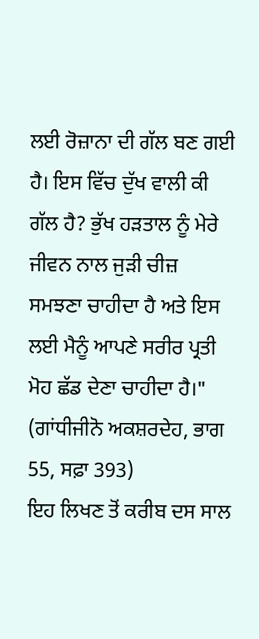ਲਈ ਰੋਜ਼ਾਨਾ ਦੀ ਗੱਲ ਬਣ ਗਈ ਹੈ। ਇਸ ਵਿੱਚ ਦੁੱਖ ਵਾਲੀ ਕੀ ਗੱਲ ਹੈ? ਭੁੱਖ ਹੜਤਾਲ ਨੂੰ ਮੇਰੇ ਜੀਵਨ ਨਾਲ ਜੁੜੀ ਚੀਜ਼ ਸਮਝਣਾ ਚਾਹੀਦਾ ਹੈ ਅਤੇ ਇਸ ਲਈ ਮੈਨੂੰ ਆਪਣੇ ਸਰੀਰ ਪ੍ਰਤੀ ਮੋਹ ਛੱਡ ਦੇਣਾ ਚਾਹੀਦਾ ਹੈ।" (ਗਾਂਧੀਜੀਨੋ ਅਕਸ਼ਰਦੇਹ, ਭਾਗ 55, ਸਫ਼ਾ 393)
ਇਹ ਲਿਖਣ ਤੋਂ ਕਰੀਬ ਦਸ ਸਾਲ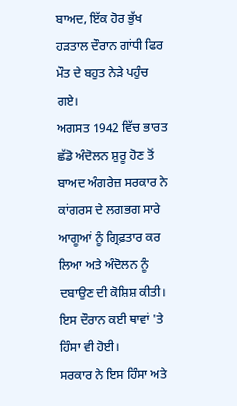ਬਾਅਦ, ਇੱਕ ਹੋਰ ਭੁੱਖ ਹੜਤਾਲ ਦੌਰਾਨ ਗਾਂਧੀ ਫਿਰ ਮੌਤ ਦੇ ਬਹੁਤ ਨੇੜੇ ਪਹੁੰਚ ਗਏ।
ਅਗਸਤ 1942 ਵਿੱਚ ਭਾਰਤ ਛੱਡੋ ਅੰਦੋਲਨ ਸ਼ੁਰੂ ਹੋਣ ਤੋਂ ਬਾਅਦ ਅੰਗਰੇਜ਼ ਸਰਕਾਰ ਨੇ ਕਾਂਗਰਸ ਦੇ ਲਗਭਗ ਸਾਰੇ ਆਗੂਆਂ ਨੂੰ ਗ੍ਰਿਫ਼ਤਾਰ ਕਰ ਲਿਆ ਅਤੇ ਅੰਦੋਲਨ ਨੂੰ ਦਬਾਉਣ ਦੀ ਕੋਸ਼ਿਸ਼ ਕੀਤੀ। ਇਸ ਦੌਰਾਨ ਕਈ ਥਾਵਾਂ 'ਤੇ ਹਿੰਸਾ ਵੀ ਹੋਈ।
ਸਰਕਾਰ ਨੇ ਇਸ ਹਿੰਸਾ ਅਤੇ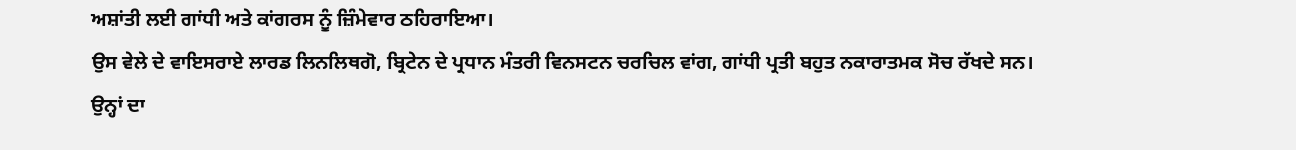ਅਸ਼ਾਂਤੀ ਲਈ ਗਾਂਧੀ ਅਤੇ ਕਾਂਗਰਸ ਨੂੰ ਜ਼ਿੰਮੇਵਾਰ ਠਹਿਰਾਇਆ।
ਉਸ ਵੇਲੇ ਦੇ ਵਾਇਸਰਾਏ ਲਾਰਡ ਲਿਨਲਿਥਗੋ, ਬ੍ਰਿਟੇਨ ਦੇ ਪ੍ਰਧਾਨ ਮੰਤਰੀ ਵਿਨਸਟਨ ਚਰਚਿਲ ਵਾਂਗ, ਗਾਂਧੀ ਪ੍ਰਤੀ ਬਹੁਤ ਨਕਾਰਾਤਮਕ ਸੋਚ ਰੱਖਦੇ ਸਨ।
ਉਨ੍ਹਾਂ ਦਾ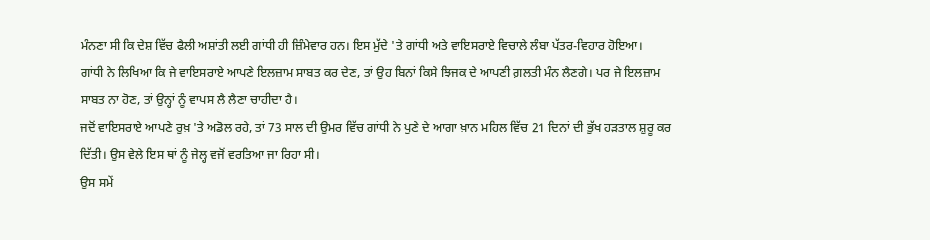ਮੰਨਣਾ ਸੀ ਕਿ ਦੇਸ਼ ਵਿੱਚ ਫੈਲੀ ਅਸ਼ਾਂਤੀ ਲਈ ਗਾਂਧੀ ਹੀ ਜ਼ਿੰਮੇਵਾਰ ਹਨ। ਇਸ ਮੁੱਦੇ 'ਤੇ ਗਾਂਧੀ ਅਤੇ ਵਾਇਸਰਾਏ ਵਿਚਾਲੇ ਲੰਬਾ ਪੱਤਰ-ਵਿਹਾਰ ਹੋਇਆ।
ਗਾਂਧੀ ਨੇ ਲਿਖਿਆ ਕਿ ਜੇ ਵਾਇਸਰਾਏ ਆਪਣੇ ਇਲਜ਼ਾਮ ਸਾਬਤ ਕਰ ਦੇਣ, ਤਾਂ ਉਹ ਬਿਨਾਂ ਕਿਸੇ ਝਿਜਕ ਦੇ ਆਪਣੀ ਗ਼ਲਤੀ ਮੰਨ ਲੈਣਗੇ। ਪਰ ਜੇ ਇਲਜ਼ਾਮ ਸਾਬਤ ਨਾ ਹੋਣ, ਤਾਂ ਉਨ੍ਹਾਂ ਨੂੰ ਵਾਪਸ ਲੈ ਲੈਣਾ ਚਾਹੀਦਾ ਹੈ।
ਜਦੋਂ ਵਾਇਸਰਾਏ ਆਪਣੇ ਰੁਖ਼ 'ਤੇ ਅਡੋਲ ਰਹੇ, ਤਾਂ 73 ਸਾਲ ਦੀ ਉਮਰ ਵਿੱਚ ਗਾਂਧੀ ਨੇ ਪੁਣੇ ਦੇ ਆਗਾ ਖ਼ਾਨ ਮਹਿਲ ਵਿੱਚ 21 ਦਿਨਾਂ ਦੀ ਭੁੱਖ ਹੜਤਾਲ ਸ਼ੁਰੂ ਕਰ ਦਿੱਤੀ। ਉਸ ਵੇਲੇ ਇਸ ਥਾਂ ਨੂੰ ਜੇਲ੍ਹ ਵਜੋਂ ਵਰਤਿਆ ਜਾ ਰਿਹਾ ਸੀ।
ਉਸ ਸਮੇਂ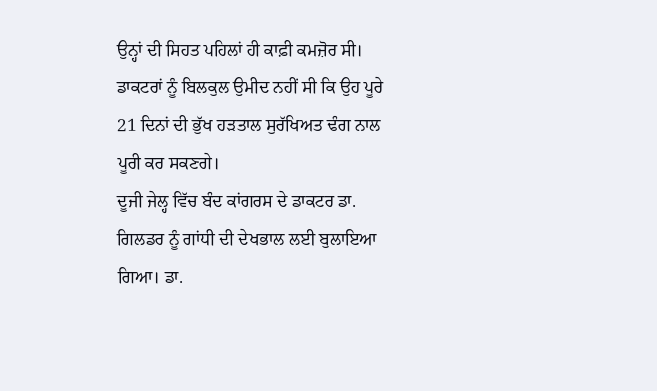ਉਨ੍ਹਾਂ ਦੀ ਸਿਹਤ ਪਹਿਲਾਂ ਹੀ ਕਾਫ਼ੀ ਕਮਜ਼ੋਰ ਸੀ। ਡਾਕਟਰਾਂ ਨੂੰ ਬਿਲਕੁਲ ਉਮੀਦ ਨਹੀਂ ਸੀ ਕਿ ਉਹ ਪੂਰੇ 21 ਦਿਨਾਂ ਦੀ ਭੁੱਖ ਹੜਤਾਲ ਸੁਰੱਖਿਅਤ ਢੰਗ ਨਾਲ ਪੂਰੀ ਕਰ ਸਕਣਗੇ।
ਦੂਜੀ ਜੇਲ੍ਹ ਵਿੱਚ ਬੰਦ ਕਾਂਗਰਸ ਦੇ ਡਾਕਟਰ ਡਾ. ਗਿਲਡਰ ਨੂੰ ਗਾਂਧੀ ਦੀ ਦੇਖਭਾਲ ਲਈ ਬੁਲਾਇਆ ਗਿਆ। ਡਾ.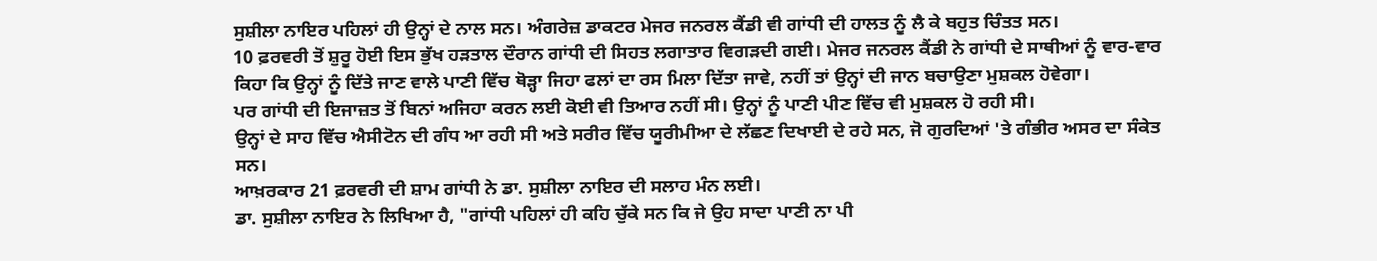ਸੁਸ਼ੀਲਾ ਨਾਇਰ ਪਹਿਲਾਂ ਹੀ ਉਨ੍ਹਾਂ ਦੇ ਨਾਲ ਸਨ। ਅੰਗਰੇਜ਼ ਡਾਕਟਰ ਮੇਜਰ ਜਨਰਲ ਕੈਂਡੀ ਵੀ ਗਾਂਧੀ ਦੀ ਹਾਲਤ ਨੂੰ ਲੈ ਕੇ ਬਹੁਤ ਚਿੰਤਤ ਸਨ।
10 ਫ਼ਰਵਰੀ ਤੋਂ ਸ਼ੁਰੂ ਹੋਈ ਇਸ ਭੁੱਖ ਹੜਤਾਲ ਦੌਰਾਨ ਗਾਂਧੀ ਦੀ ਸਿਹਤ ਲਗਾਤਾਰ ਵਿਗੜਦੀ ਗਈ। ਮੇਜਰ ਜਨਰਲ ਕੈਂਡੀ ਨੇ ਗਾਂਧੀ ਦੇ ਸਾਥੀਆਂ ਨੂੰ ਵਾਰ-ਵਾਰ ਕਿਹਾ ਕਿ ਉਨ੍ਹਾਂ ਨੂੰ ਦਿੱਤੇ ਜਾਣ ਵਾਲੇ ਪਾਣੀ ਵਿੱਚ ਥੋੜ੍ਹਾ ਜਿਹਾ ਫਲਾਂ ਦਾ ਰਸ ਮਿਲਾ ਦਿੱਤਾ ਜਾਵੇ, ਨਹੀਂ ਤਾਂ ਉਨ੍ਹਾਂ ਦੀ ਜਾਨ ਬਚਾਉਣਾ ਮੁਸ਼ਕਲ ਹੋਵੇਗਾ।
ਪਰ ਗਾਂਧੀ ਦੀ ਇਜਾਜ਼ਤ ਤੋਂ ਬਿਨਾਂ ਅਜਿਹਾ ਕਰਨ ਲਈ ਕੋਈ ਵੀ ਤਿਆਰ ਨਹੀਂ ਸੀ। ਉਨ੍ਹਾਂ ਨੂੰ ਪਾਣੀ ਪੀਣ ਵਿੱਚ ਵੀ ਮੁਸ਼ਕਲ ਹੋ ਰਹੀ ਸੀ।
ਉਨ੍ਹਾਂ ਦੇ ਸਾਹ ਵਿੱਚ ਐਸੀਟੋਨ ਦੀ ਗੰਧ ਆ ਰਹੀ ਸੀ ਅਤੇ ਸਰੀਰ ਵਿੱਚ ਯੂਰੀਮੀਆ ਦੇ ਲੱਛਣ ਦਿਖਾਈ ਦੇ ਰਹੇ ਸਨ, ਜੋ ਗੁਰਦਿਆਂ 'ਤੇ ਗੰਭੀਰ ਅਸਰ ਦਾ ਸੰਕੇਤ ਸਨ।
ਆਖ਼ਰਕਾਰ 21 ਫ਼ਰਵਰੀ ਦੀ ਸ਼ਾਮ ਗਾਂਧੀ ਨੇ ਡਾ. ਸੁਸ਼ੀਲਾ ਨਾਇਰ ਦੀ ਸਲਾਹ ਮੰਨ ਲਈ।
ਡਾ. ਸੁਸ਼ੀਲਾ ਨਾਇਰ ਨੇ ਲਿਖਿਆ ਹੈ, "ਗਾਂਧੀ ਪਹਿਲਾਂ ਹੀ ਕਹਿ ਚੁੱਕੇ ਸਨ ਕਿ ਜੇ ਉਹ ਸਾਦਾ ਪਾਣੀ ਨਾ ਪੀ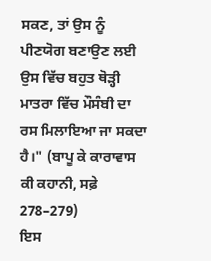ਸਕਣ, ਤਾਂ ਉਸ ਨੂੰ ਪੀਣਯੋਗ ਬਣਾਉਣ ਲਈ ਉਸ ਵਿੱਚ ਬਹੁਤ ਥੋੜ੍ਹੀ ਮਾਤਰਾ ਵਿੱਚ ਮੌਸੰਬੀ ਦਾ ਰਸ ਮਿਲਾਇਆ ਜਾ ਸਕਦਾ ਹੈ।" (ਬਾਪੂ ਕੇ ਕਾਰਾਵਾਸ ਕੀ ਕਹਾਨੀ, ਸਫ਼ੇ 278–279)
ਇਸ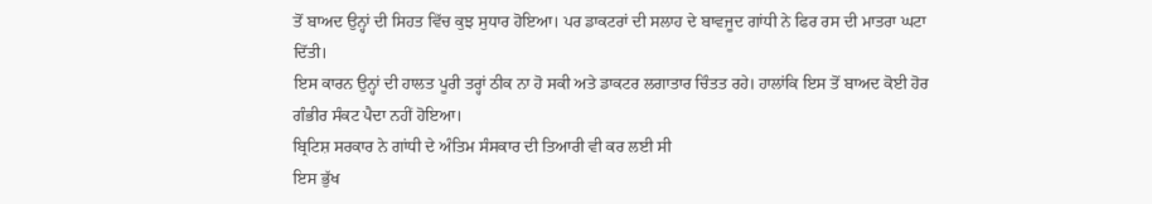ਤੋਂ ਬਾਅਦ ਉਨ੍ਹਾਂ ਦੀ ਸਿਹਤ ਵਿੱਚ ਕੁਝ ਸੁਧਾਰ ਹੋਇਆ। ਪਰ ਡਾਕਟਰਾਂ ਦੀ ਸਲਾਹ ਦੇ ਬਾਵਜੂਦ ਗਾਂਧੀ ਨੇ ਫਿਰ ਰਸ ਦੀ ਮਾਤਰਾ ਘਟਾ ਦਿੱਤੀ।
ਇਸ ਕਾਰਨ ਉਨ੍ਹਾਂ ਦੀ ਹਾਲਤ ਪੂਰੀ ਤਰ੍ਹਾਂ ਠੀਕ ਨਾ ਹੋ ਸਕੀ ਅਤੇ ਡਾਕਟਰ ਲਗਾਤਾਰ ਚਿੰਤਤ ਰਹੇ। ਹਾਲਾਂਕਿ ਇਸ ਤੋਂ ਬਾਅਦ ਕੋਈ ਹੋਰ ਗੰਭੀਰ ਸੰਕਟ ਪੈਦਾ ਨਹੀਂ ਹੋਇਆ।
ਬ੍ਰਿਟਿਸ਼ ਸਰਕਾਰ ਨੇ ਗਾਂਧੀ ਦੇ ਅੰਤਿਮ ਸੰਸਕਾਰ ਦੀ ਤਿਆਰੀ ਵੀ ਕਰ ਲਈ ਸੀ
ਇਸ ਭੁੱਖ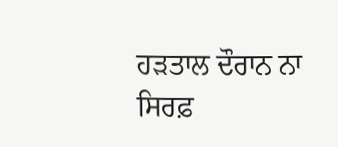ਹੜਤਾਲ ਦੌਰਾਨ ਨਾ ਸਿਰਫ਼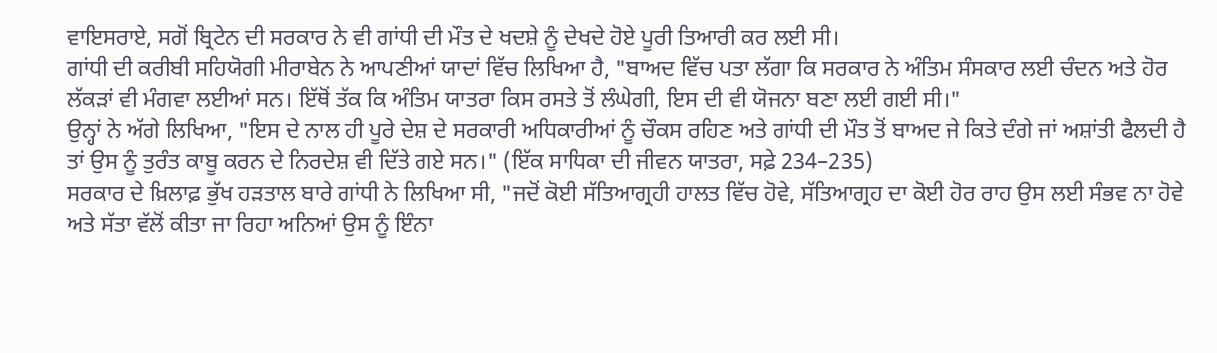ਵਾਇਸਰਾਏ, ਸਗੋਂ ਬ੍ਰਿਟੇਨ ਦੀ ਸਰਕਾਰ ਨੇ ਵੀ ਗਾਂਧੀ ਦੀ ਮੌਤ ਦੇ ਖਦਸ਼ੇ ਨੂੰ ਦੇਖਦੇ ਹੋਏ ਪੂਰੀ ਤਿਆਰੀ ਕਰ ਲਈ ਸੀ।
ਗਾਂਧੀ ਦੀ ਕਰੀਬੀ ਸਹਿਯੋਗੀ ਮੀਰਾਬੇਨ ਨੇ ਆਪਣੀਆਂ ਯਾਦਾਂ ਵਿੱਚ ਲਿਖਿਆ ਹੈ, "ਬਾਅਦ ਵਿੱਚ ਪਤਾ ਲੱਗਾ ਕਿ ਸਰਕਾਰ ਨੇ ਅੰਤਿਮ ਸੰਸਕਾਰ ਲਈ ਚੰਦਨ ਅਤੇ ਹੋਰ ਲੱਕੜਾਂ ਵੀ ਮੰਗਵਾ ਲਈਆਂ ਸਨ। ਇੱਥੋਂ ਤੱਕ ਕਿ ਅੰਤਿਮ ਯਾਤਰਾ ਕਿਸ ਰਸਤੇ ਤੋਂ ਲੰਘੇਗੀ, ਇਸ ਦੀ ਵੀ ਯੋਜਨਾ ਬਣਾ ਲਈ ਗਈ ਸੀ।"
ਉਨ੍ਹਾਂ ਨੇ ਅੱਗੇ ਲਿਖਿਆ, "ਇਸ ਦੇ ਨਾਲ ਹੀ ਪੂਰੇ ਦੇਸ਼ ਦੇ ਸਰਕਾਰੀ ਅਧਿਕਾਰੀਆਂ ਨੂੰ ਚੌਕਸ ਰਹਿਣ ਅਤੇ ਗਾਂਧੀ ਦੀ ਮੌਤ ਤੋਂ ਬਾਅਦ ਜੇ ਕਿਤੇ ਦੰਗੇ ਜਾਂ ਅਸ਼ਾਂਤੀ ਫੈਲਦੀ ਹੈ ਤਾਂ ਉਸ ਨੂੰ ਤੁਰੰਤ ਕਾਬੂ ਕਰਨ ਦੇ ਨਿਰਦੇਸ਼ ਵੀ ਦਿੱਤੇ ਗਏ ਸਨ।" (ਇੱਕ ਸਾਧਿਕਾ ਦੀ ਜੀਵਨ ਯਾਤਰਾ, ਸਫ਼ੇ 234–235)
ਸਰਕਾਰ ਦੇ ਖ਼ਿਲਾਫ਼ ਭੁੱਖ ਹੜਤਾਲ ਬਾਰੇ ਗਾਂਧੀ ਨੇ ਲਿਖਿਆ ਸੀ, "ਜਦੋਂ ਕੋਈ ਸੱਤਿਆਗ੍ਰਹੀ ਹਾਲਤ ਵਿੱਚ ਹੋਵੇ, ਸੱਤਿਆਗ੍ਰਹ ਦਾ ਕੋਈ ਹੋਰ ਰਾਹ ਉਸ ਲਈ ਸੰਭਵ ਨਾ ਹੋਵੇ ਅਤੇ ਸੱਤਾ ਵੱਲੋਂ ਕੀਤਾ ਜਾ ਰਿਹਾ ਅਨਿਆਂ ਉਸ ਨੂੰ ਇੰਨਾ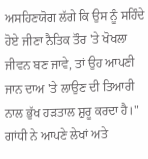ਅਸਹਿਣਯੋਗ ਲੱਗੇ ਕਿ ਉਸ ਨੂੰ ਸਹਿੰਦੇ ਹੋਏ ਜੀਣਾ ਨੈਤਿਕ ਤੌਰ 'ਤੇ ਖੋਖਲਾ ਜੀਵਨ ਬਣ ਜਾਵੇ, ਤਾਂ ਉਹ ਆਪਣੀ ਜਾਨ ਦਾਅ 'ਤੇ ਲਾਉਣ ਦੀ ਤਿਆਰੀ ਨਾਲ ਭੁੱਖ ਹੜਤਾਲ ਸ਼ੁਰੂ ਕਰਦਾ ਹੈ।"
ਗਾਂਧੀ ਨੇ ਆਪਣੇ ਲੇਖਾਂ ਅਤੇ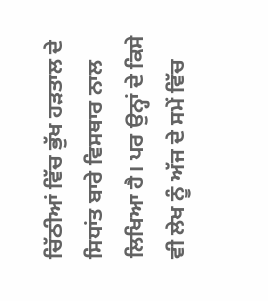ਚਿੱਠੀਆਂ ਵਿੱਚ ਭੁੱਖ ਹੜਤਾਲ ਦੇ ਸਿਧਾਂਤ ਬਾਰੇ ਵਿਸਥਾਰ ਨਾਲ ਲਿਖਿਆ ਹੈ। ਪਰ ਉਨ੍ਹਾਂ ਦੇ ਕਿਸੇ ਵੀ ਲੇਖ ਨੂੰ ਅੱਜ ਦੇ ਸਮੇਂ ਵਿੱਚ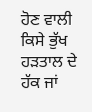ਹੋਣ ਵਾਲੀ ਕਿਸੇ ਭੁੱਖ ਹੜਤਾਲ ਦੇ ਹੱਕ ਜਾਂ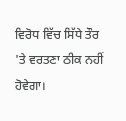ਵਿਰੋਧ ਵਿੱਚ ਸਿੱਧੇ ਤੌਰ 'ਤੇ ਵਰਤਣਾ ਠੀਕ ਨਹੀਂ ਹੋਵੇਗਾ।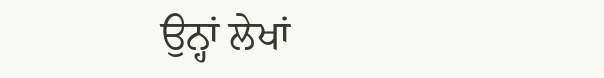ਉਨ੍ਹਾਂ ਲੇਖਾਂ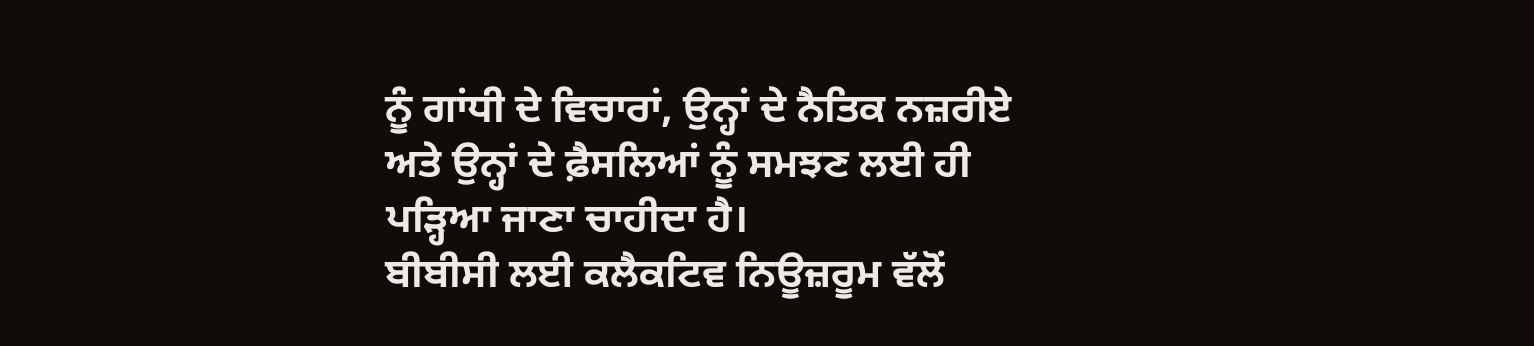ਨੂੰ ਗਾਂਧੀ ਦੇ ਵਿਚਾਰਾਂ, ਉਨ੍ਹਾਂ ਦੇ ਨੈਤਿਕ ਨਜ਼ਰੀਏ ਅਤੇ ਉਨ੍ਹਾਂ ਦੇ ਫ਼ੈਸਲਿਆਂ ਨੂੰ ਸਮਝਣ ਲਈ ਹੀ ਪੜ੍ਹਿਆ ਜਾਣਾ ਚਾਹੀਦਾ ਹੈ।
ਬੀਬੀਸੀ ਲਈ ਕਲੈਕਟਿਵ ਨਿਊਜ਼ਰੂਮ ਵੱਲੋਂ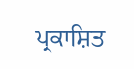ਪ੍ਰਕਾਸ਼ਿਤ